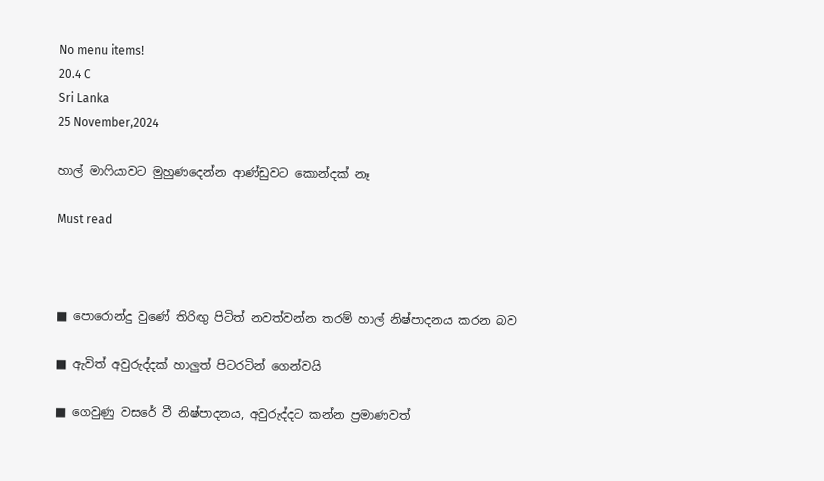No menu items!
20.4 C
Sri Lanka
25 November,2024

හාල් මාෆියාවට මුහුණදෙන්න ආණ්ඩුවට කොන්දක් නෑ

Must read



■ පොරොන්දු වුණේ තිරිඟු පිටිත් නවත්වන්න තරම් හාල් නිෂ්පාදනය කරන බව

■ ඇවිත් අවුරුද්දක් හාලුත් පිටරටින් ගෙන්වයි

■ ගෙවුණු වසරේ වී නිෂ්පාදනය, අවුරුද්දට කන්න ප්‍රමාණවත්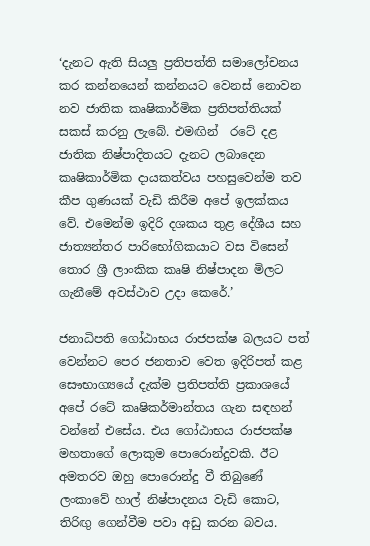‘දැනට ඇති සියලු ප්‍රතිපත්ති සමාලෝචනය කර කන්නයෙන් කන්නයට වෙනස් නොවන නව ජාතික කෘෂිකාර්මික ප්‍රතිපත්තියක් සකස් කරනු ලැබේ. එමඟින්  රටේ දළ ජාතික නිෂ්පාදිතයට දැනට ලබාදෙන කෘෂිකාර්මික දායකත්වය පහසුවෙන්ම තව කීප ගුණයක් වැඩි කිරීම අපේ ඉලක්කය වේ. එමෙන්ම ඉදිරි දශකය තුළ දේශීය සහ ජාත්‍යන්තර පාරිභෝගිකයාට වස විසෙන් තොර ශ්‍රී ලාංකික කෘෂි නිෂ්පාදන මිලට ගැනීමේ අවස්ථාව උදා කෙරේ.’

ජනාධිපති ගෝඨාභය රාජපක්ෂ බලයට පත් වෙන්නට පෙර ජනතාව වෙත ඉදිරිපත් කළ සෞභාග්‍යයේ දැක්ම ප්‍රතිපත්ති ප්‍රකාශයේ අපේ රටේ කෘෂිකර්මාන්තය ගැන සඳහන් වන්නේ එසේය. එය ගෝඨාභය රාජපක්ෂ මහතාගේ ලොකුම පොරොන්දුවකි. ඊට අමතරව ඔහු පොරොන්දු වී තිබුණේ ලංකාවේ හාල් නිෂ්පාදනය වැඩි කොට, තිරිඟු ගෙන්වීම පවා අඩු කරන බවය.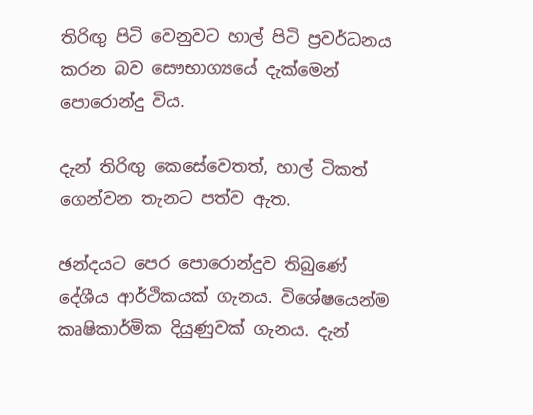තිරිඟු පිටි වෙනුවට හාල් පිටි ප්‍රවර්ධනය කරන බව සෞභාග්‍යයේ දැක්මෙන් පොරොන්දු විය.

දැන් තිරිඟු කෙසේවෙතත්, හාල් ටිකත් ගෙන්වන තැනට පත්ව ඇත.

ඡන්දයට පෙර පොරොන්දුව තිබුණේ දේශීය ආර්ථිකයක් ගැනය. විශේෂයෙන්ම කෘෂිකාර්මික දියුණුවක් ගැනය. දැන්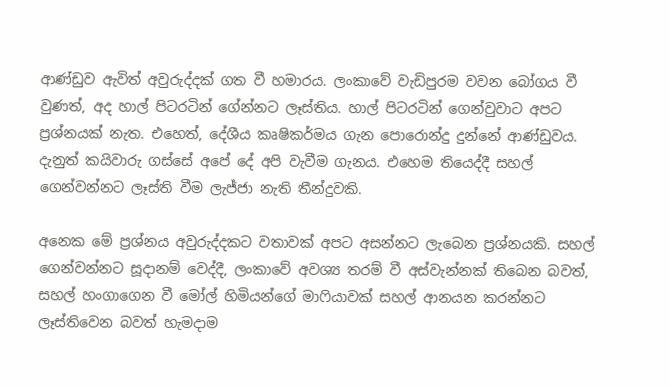ආණ්ඩුව ඇවිත් අවුරුද්දක් ගත වී හමාරය. ලංකාවේ වැඩිපුරම වවන බෝගය වී වුණත්, අද හාල් පිටරටින් ගේන්නට ලෑස්තිය. හාල් පිටරටින් ගෙන්වුවාට අපට ප්‍රශ්නයක් නැත. එහෙත්, දේශීය කෘෂිකර්මය ගැන පොරොන්දු දුන්නේ ආණ්ඩුවය. දැනුත් කයිවාරු ගස්සේ අපේ දේ අපි වැවීම ගැනය. එහෙම තියෙද්දී සහල් ගෙන්වන්නට ලෑස්ති වීම ලැජ්ජා නැති තීන්දුවකි.

අනෙක මේ ප්‍රශ්නය අවුරුද්දකට වතාවක් අපට අසන්නට ලැබෙන ප්‍රශ්නයකි. සහල් ගෙන්වන්නට සූදානම් වෙද්දී, ලංකාවේ අවශ්‍ය තරම් වී අස්වැන්නක් තිබෙන බවත්, සහල් හංගාගෙන වී මෝල් හිමියන්ගේ මාෆියාවක් සහල් ආනයන කරන්නට ලෑස්තිවෙන බවත් හැමදාම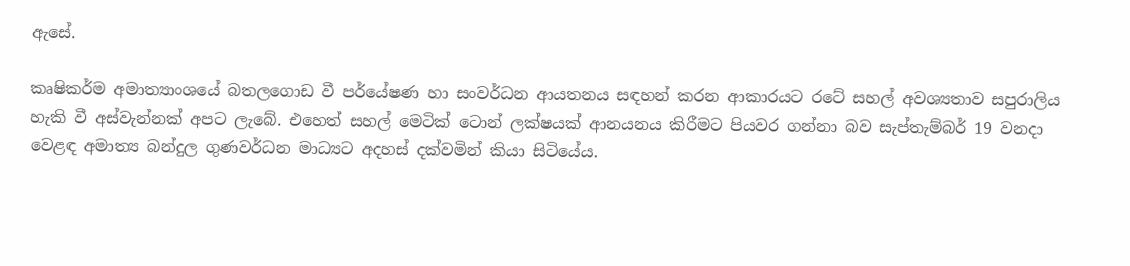ඇසේ.

කෘෂිකර්ම අමාත්‍යාංශයේ බතලගොඩ වී පර්යේෂණ හා සංවර්ධන ආයතනය සඳහන් කරන ආකාරයට රටේ සහල් අවශ්‍යතාව සපුරාලිය හැකි වී අස්වැන්නක් අපට ලැබේ. එහෙත් සහල් මෙටික් ටොන් ලක්ෂයක් ආනයනය කිරීමට පියවර ගන්නා බව සැප්තැම්බර් 19 වනදා වෙළඳ අමාත්‍ය බන්දුල ගුණවර්ධන මාධ්‍යට අදහස් දක්වමින් කියා සිටියේය.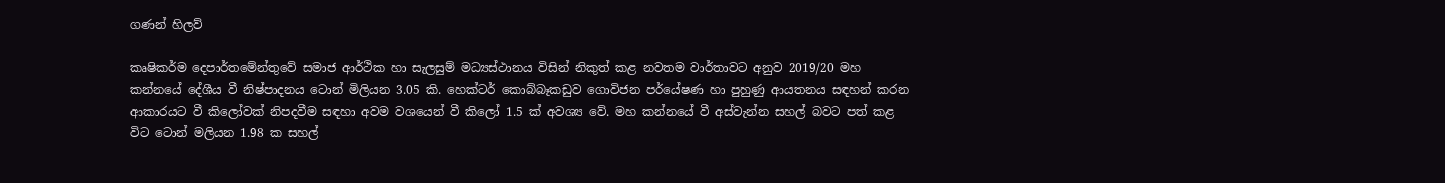ගණන් හිලව්

කෘෂිකර්ම දෙපාර්තමේන්තුවේ සමාජ ආර්ථික හා සැලසුම් මධ්‍යස්ථානය විසින් නිකුත් කළ නවතම වාර්තාවට අනුව 2019/20 මහ කන්නයේ දේශීය වී නිෂ්පාදනය ටොන් මිලියන 3.05 කි. හෙක්ටර් කොබ්බෑකඩුව ගොවිජන පර්යේෂණ හා පුහුණු ආයතනය සඳහන් කරන ආකාරයට වී කිලෝවක් නිපදවීම සඳහා අවම වශයෙන් වී කිලෝ 1.5 ක් අවශ්‍ය වේ. මහ කන්නයේ වී අස්වැන්න සහල් බවට පත් කළ විට ටොන් මලියන 1.98 ක සහල්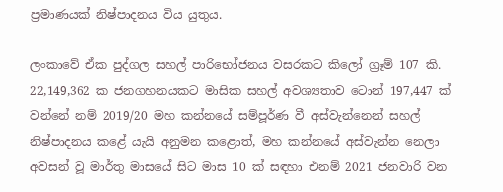ප්‍රමාණයක් නිෂ්පාදනය විය යුතුය.

ලංකාවේ ඒක පුද්ගල සහල් පාරිභෝජනය වසරකට කිලෝ ග්‍රෑම් 107 කි. 22,149,362 ක ජනගහනයකට මාසික සහල් අවශ්‍යතාව ටොන් 197,447 ක් වන්නේ නම් 2019/20 මහ කන්නයේ සම්පූර්ණ වී අස්වැන්නෙන් සහල් නිෂ්පාදනය කළේ යැයි අනුමන කළොත්, මහ කන්නයේ අස්වැන්න නෙලා අවසන් වූ මාර්තු මාසයේ සිට මාස 10 ක් සඳහා එනම් 2021 ජනවාරි වන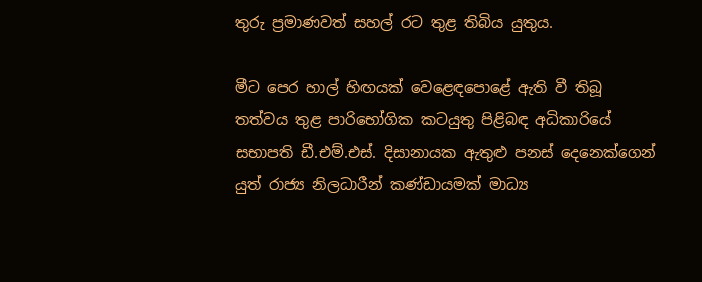තුරු ප්‍රමාණවත් සහල් රට තුළ තිබිය යුතුය.

මීට පෙර හාල් හිඟයක් වෙළෙඳපොළේ ඇති වී තිබූ තත්වය තුළ පාරිභෝගික කටයුතු පිළිබඳ අධිකාරියේ සභාපති ඩී.එම්.එස්. දිසානායක ඇතුළු පනස් දෙනෙක්ගෙන් යුත් රාජ්‍ය නිලධාරීන් කණ්ඩායමක් මාධ්‍ය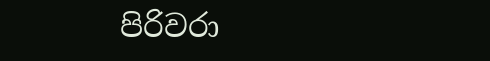පිරිවරා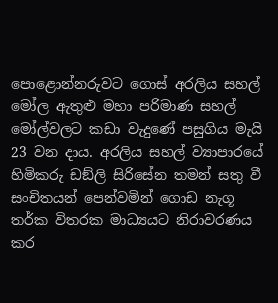පොළොන්නරුවට ගොස් අරලිය සහල් මෝල ඇතුළු මහා පරිමාණ සහල් මෝල්වලට කඩා වැදුණේ පසුගිය මැයි 23 වන දාය. අරලිය සහල් ව්‍යාපාරයේ හිමිකරු ඩඞ්ලි සිරිසේන තමන් සතු වී සංචිතයන් පෙන්වමින් ගොඩ නැගූ තර්ක විතරක මාධ්‍යයට නිරාවරණය කර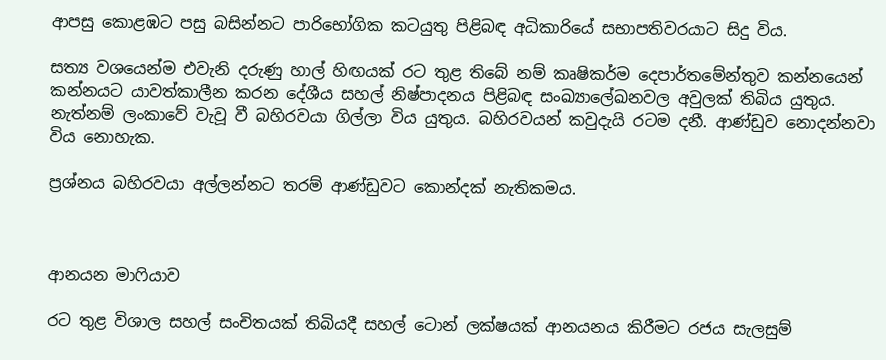ආපසු කොළඹට පසු බසින්නට පාරිභෝගික කටයුතු පිළිබඳ අධිකාරියේ සභාපතිවරයාට සිදු විය.

සත්‍ය වශයෙන්ම එවැනි දරුණු හාල් හිඟයක් රට තුළ තිබේ නම් කෘෂිකර්ම දෙපාර්තමේන්තුව කන්නයෙන් කන්නයට යාවත්කාලීන කරන දේශීය සහල් නිෂ්පාදනය පිළිබඳ සංඛ්‍යාලේඛනවල අවුලක් තිබිය යුතුය. නැත්නම් ලංකාවේ වැවූ වී බහිරවයා ගිල්ලා විය යුතුය. බහිරවයන් කවුදැයි රටම දනී. ආණ්ඩුව නොදන්නවා විය නොහැක.

ප්‍රශ්නය බහිරවයා අල්ලන්නට තරම් ආණ්ඩුවට කොන්දක් නැතිකමය.



ආනයන මාෆියාව

රට තුළ විශාල සහල් සංචිතයක් තිබියදී සහල් ටොන් ලක්ෂයක් ආනයනය කිරීමට රජය සැලසුම්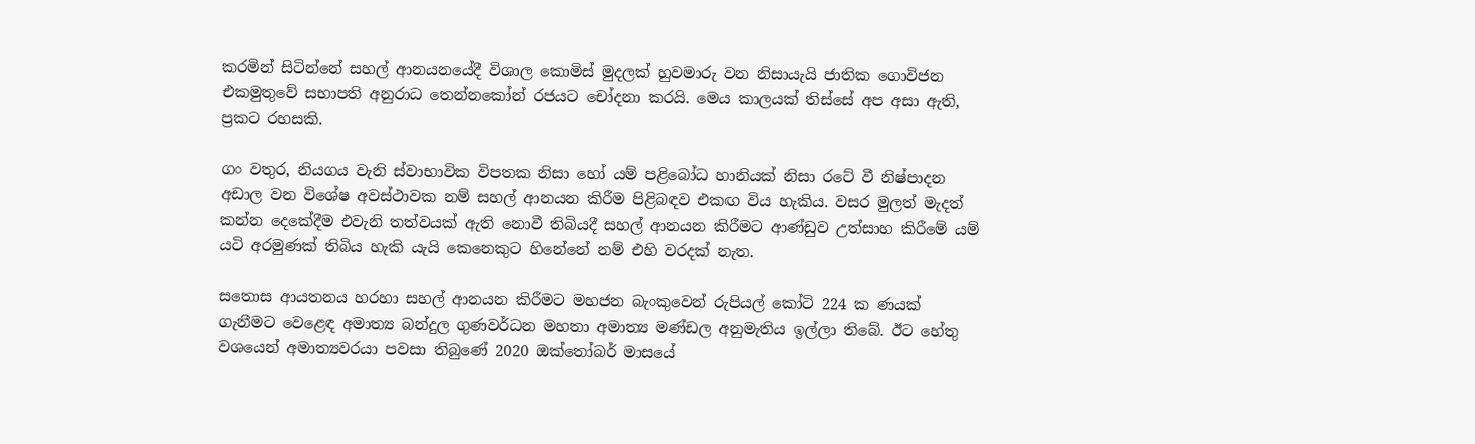කරමින් සිටින්නේ සහල් ආනයනයේදී විශාල කොමිස් මුදලක් හුවමාරු වන නිසායැයි ජාතික ගොවිජන එකමුතුවේ සභාපති අනුරාධ තෙන්නකෝන් රජයට චෝදනා කරයි. මෙය කාලයක් තිස්සේ අප අසා ඇති, ප්‍රකට රහසකි.

ගං වතුර, නියගය වැනි ස්වාභාවික විපතක නිසා හෝ යම් පළිබෝධ හානියක් නිසා රටේ වී නිෂ්පාදන අඩාල වන විශේෂ අවස්ථාවක නම් සහල් ආනයන කිරීම පිළිබඳව එකඟ විය හැකිය. වසර මුලත් මැදත් කන්න දෙකේදීම එවැනි තත්වයක් ඇති නොවී තිබියදී සහල් ආනයන කිරීමට ආණ්ඩුව උත්සාහ කිරීමේ යම් යටි අරමුණක් තිබිය හැකි යැයි කෙනෙකුට හිනේනේ නම් එහි වරදක් නැත.

සතොස ආයතනය හරහා සහල් ආනයන කිරීමට මහජන බැංකුවෙන් රුපියල් කෝටි 224 ක ණයක් ගැනීමට වෙළෙඳ අමාත්‍ය බන්දුල ගුණවර්ධන මහතා අමාත්‍ය මණ්ඩල අනුමැතිය ඉල්ලා තිබේ. ඊට හේතු වශයෙන් අමාත්‍යවරයා පවසා තිබුණේ 2020 ඔක්තෝබර් මාසයේ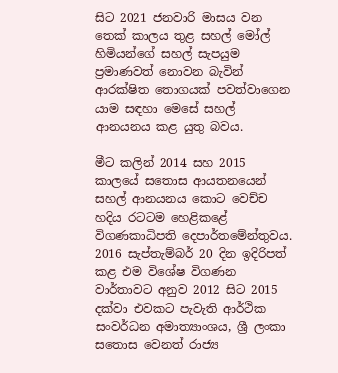සිට 2021 ජනවාරි මාසය වන තෙක් කාලය තුළ සහල් මෝල් හිමියන්ගේ සහල් සැපයුම ප්‍රමාණවත් නොවන බැවින් ආරක්ෂිත තොගයක් පවත්වාගෙන යාම සඳහා මෙසේ සහල් ආනයනය කළ යුතු බවය.

මීට කලින් 2014 සහ 2015 කාලයේ සතොස ආයතනයෙන් සහල් ආනයනය කොට වෙච්ච හදිය රටටම හෙළිකළේ විගණකාධිපති දෙපාර්තමේන්තුවය. 2016 සැප්තැම්බර් 20 දින ඉදිරිපත් කළ එම විශේෂ විගණන වාර්තාවට අනුව 2012 සිට 2015 දක්වා එවකට පැවැති ආර්ථික සංවර්ධන අමාත්‍යාංශය, ශ්‍රී ලංකා සතොස වෙනත් රාජ්‍ය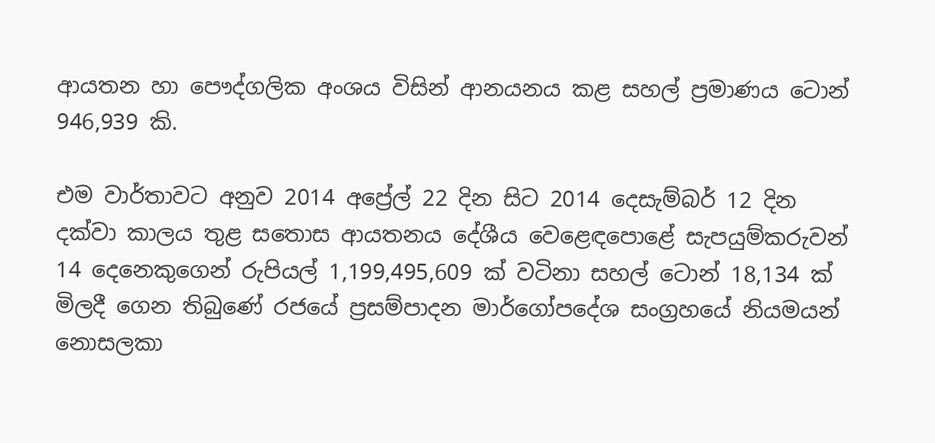ආයතන හා පෞද්ගලික අංශය විසින් ආනයනය කළ සහල් ප්‍රමාණය ටොන් 946,939 කි.

එම වාර්තාවට අනුව 2014 අප්‍රේල් 22 දින සිට 2014 දෙසැම්බර් 12 දින දක්වා කාලය තුළ සතොස ආයතනය දේශීය වෙළෙඳපොළේ සැපයුම්කරුවන් 14 දෙනෙකුගෙන් රුපියල් 1,199,495,609 ක් වටිනා සහල් ටොන් 18,134 ක් මිලදී ගෙන තිබුණේ රජයේ ප්‍රසම්පාදන මාර්ගෝපදේශ සංග්‍රහයේ නියමයන් නොසලකා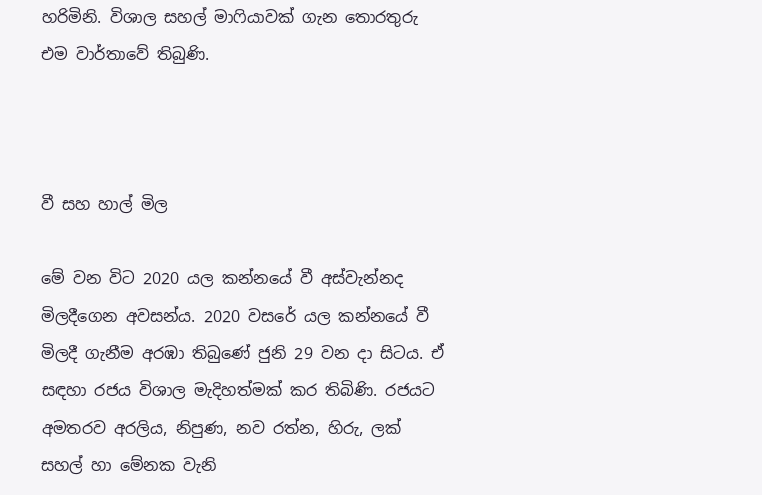හරිමිනි. විශාල සහල් මාෆියාවක් ගැන තොරතුරු එම වාර්තාවේ තිබුණි.



වී සහ හාල් මිල

මේ වන විට 2020 යල කන්නයේ වී අස්වැන්නද මිලදීගෙන අවසන්ය. 2020 වසරේ යල කන්නයේ වී මිලදී ගැනීම අරඹා තිබුණේ ජුනි 29 වන දා සිටය. ඒ සඳහා රජය විශාල මැදිහත්මක් කර තිබිණි. රජයට අමතරව අරලිය, නිපුණ, නව රත්න, හිරු, ලක් සහල් හා මේනක වැනි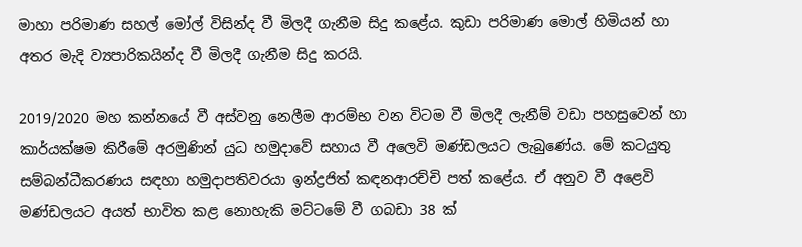මාහා පරිමාණ සහල් මෝල් විසින්ද වී මිලදී ගැනීම සිදු කළේය. කුඩා පරිමාණ මොල් හිමියන් හා අතර මැදි ව්‍යපාරිකයින්ද වී මිලදී ගැනීම සිදු කරයි.

2019/2020 මහ කන්නයේ වී අස්වනු නෙලීම ආරම්භ වන විටම වී මිලදී ලැනීම් වඩා පහසුවෙන් හා කාර්යක්ෂම කිරීමේ අරමුණින් යුධ හමුදාවේ සහාය වී අලෙවි මණ්ඩලයට ලැබුණේය. මේ කටයුතු සම්බන්ධීකරණය සඳහා හමුදාපතිවරයා ඉන්ද්‍රජිත් කඳනආරච්චි පත් කළේය. ඒ අනුව වී අළෙවි මණ්ඩලයට අයත් භාවිත කළ නොහැකි මට්ටමේ වී ගබඩා 38 ක්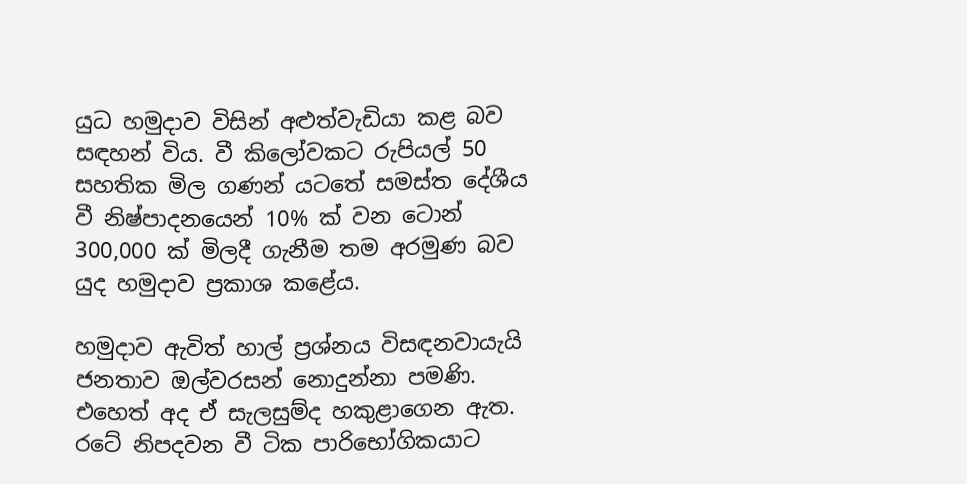යුධ හමුදාව විසින් අළුත්වැඩියා කළ බව සඳහන් විය. වී කිලෝවකට රුපියල් 50 සහතික මිල ගණන් යටතේ සමස්ත දේශීය වී නිෂ්පාදනයෙන් 10% ක් වන ටොන් 300,000 ක් මිලදී ගැනීම තම අරමුණ බව යුද හමුදාව ප්‍රකාශ කළේය.

හමුදාව ඇවිත් හාල් ප්‍රශ්නය විසඳනවායැයි ජනතාව ඔල්වරසන් නොදුන්නා පමණි. එහෙත් අද ඒ සැලසුම්ද හකුළාගෙන ඇත. රටේ නිපදවන වී ටික පාරිභෝගිකයාට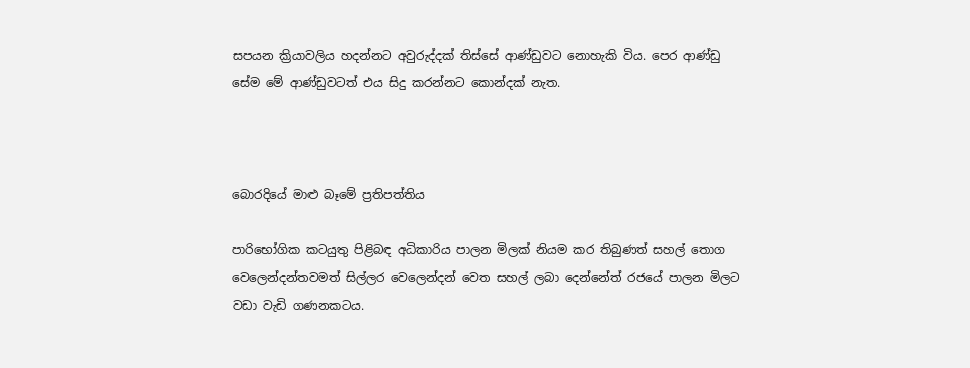සපයන ක්‍රියාවලිය හදන්නට අවුරුද්දක් තිස්සේ ආණ්ඩුවට නොහැකි විය. පෙර ආණ්ඩු සේම මේ ආණ්ඩුවටත් එය සිදු කරන්නට කොන්දක් නැත.



බොරදියේ මාළු බෑමේ ප්‍රතිපත්තිය

පාරිභෝගික කටයුතු පිළිබඳ අධිකාරිය පාලන මිලක් නියම කර තිබුණත් සහල් තොග වෙලෙන්දන්තවමත් සිල්ලර වෙලෙන්දන් වෙත සහල් ලබා දෙන්නේත් රජයේ පාලන මිලට වඩා වැඩි ගණනකටය.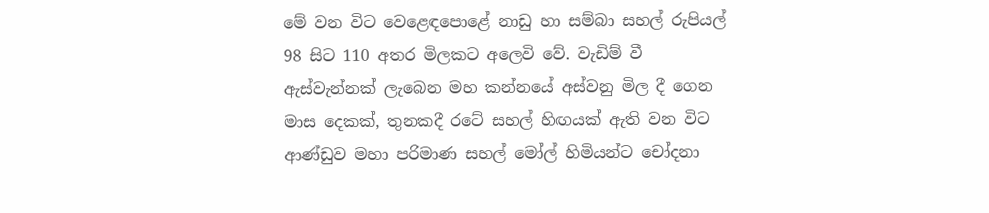මේ වන විට වෙළෙඳපොළේ නාඩු හා සම්බා සහල් රුපියල් 98 සිට 110 අතර මිලකට අලෙවි වේ. වැඩිම් වී ඇස්වැන්නක් ලැබෙන මහ කන්නයේ අස්වනු මිල දී ගෙන මාස දෙකක්, තුනකදී රටේ සහල් හිඟයක් ඇති වන විට ආණ්ඩුව මහා පරිමාණ සහල් මෝල් හිමියන්ට චෝදනා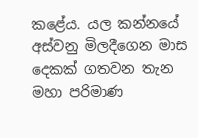කළේය. යල කන්නයේ අස්වනු මිලදීගෙන මාස දෙකක් ගතවන තැන මහා පරිමාණ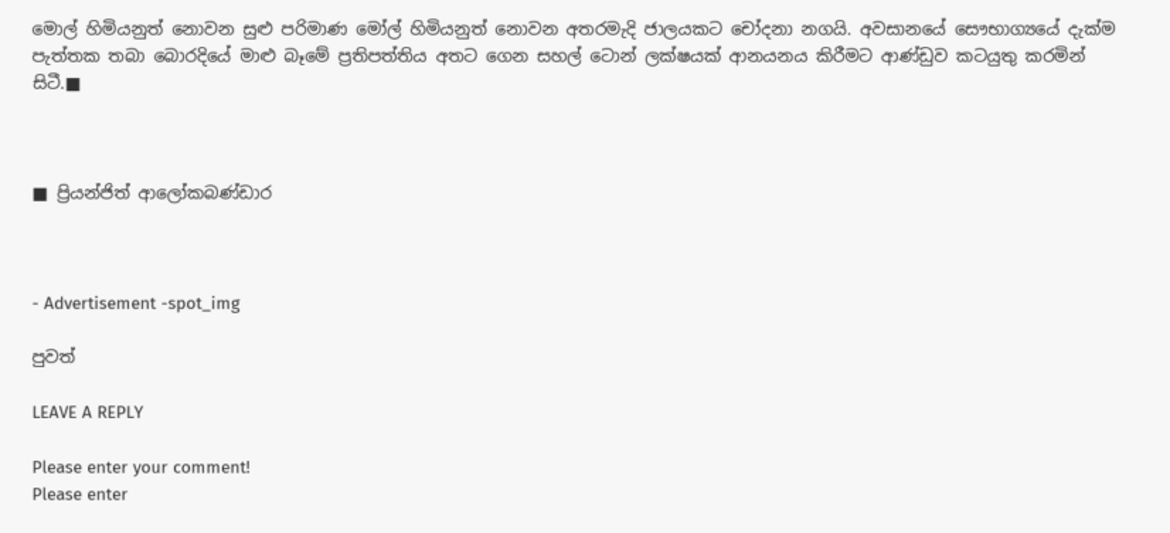මොල් හිමියනුත් නොවන සුළු පරිමාණ මෝල් හිමියනුත් නොවන අතරමැදි ජාලයකට චෝදනා නගයි. අවසානයේ සෞභාග්‍යයේ දැක්ම පැත්තක තබා බොරදියේ මාළු බෑමේ ප්‍රතිපත්තිය අතට ගෙන සහල් ටොන් ලක්ෂයක් ආනයනය කිරීමට ආණ්ඩුව කටයුතු කරමින් සිටී.■



■ ප්‍රියන්ජිත් ආලෝකබණ්ඩාර



- Advertisement -spot_img

පුවත්

LEAVE A REPLY

Please enter your comment!
Please enter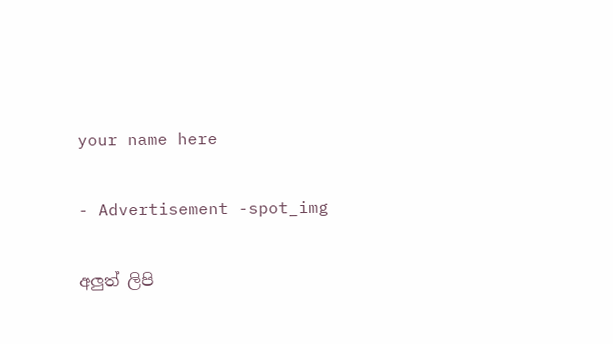your name here

- Advertisement -spot_img

අලුත් ලිපි